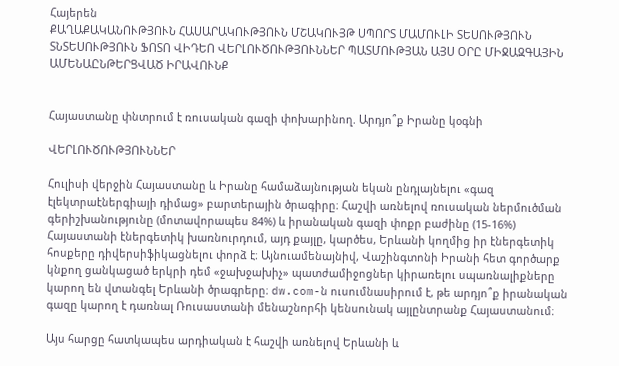Հայերեն
ՔԱՂԱՔԱԿԱՆՈՒԹՅՈՒՆ ՀԱՍԱՐԱԿՈՒԹՅՈՒՆ ՄՇԱԿՈՒՅԹ ՍՊՈՐՏ ՄԱՄՈՒԼԻ ՏԵՍՈՒԹՅՈՒՆ ՏՆՏԵՍՈՒԹՅՈՒՆ ՖՈՏՈ ՎԻԴԵՈ ՎԵՐԼՈՒԾՈՒԹՅՈՒՆՆԵՐ ՊԱՏՄՈՒԹՅԱՆ ԱՅՍ ՕՐԸ ՄԻՋԱԶԳԱՅԻՆ ԱՄԵՆԱԸՆԹԵՐՑՎԱԾ ԻՐԱՎՈՒՆՔ


Հայաստանը փնտրում է ռուսական գազի փոխարինող. Արդյո՞ք Իրանը կօգնի

ՎԵՐԼՈՒԾՈՒԹՅՈՒՆՆԵՐ

Հուլիսի վերջին Հայաստանը և Իրանը համաձայնության եկան ընդլայնելու «գազ էլեկտրաէներգիայի դիմաց» բարտերային ծրագիրը։ Հաշվի առնելով ռուսական ներմուծման գերիշխանությունը (մոտավորապես 84%) և իրանական գազի փոքր բաժինը (15-16%) Հայաստանի էներգետիկ խառնուրդում, այդ քայլը, կարծես, Երևանի կողմից իր էներգետիկ հոսքերը դիվերսիֆիկացնելու փորձ է։ Այնուամենայնիվ, Վաշինգտոնի Իրանի հետ գործարք կնքող ցանկացած երկրի դեմ «ջախջախիչ» պատժամիջոցներ կիրառելու սպառնալիքները կարող են վտանգել Երևանի ծրագրերը։ dw.com-ն ուսումնասիրում է, թե արդյո՞ք իրանական գազը կարող է դառնալ Ռուսաստանի մենաշնորհի կենսունակ այլընտրանք Հայաստանում։

Այս հարցը հատկապես արդիական է հաշվի առնելով Երևանի և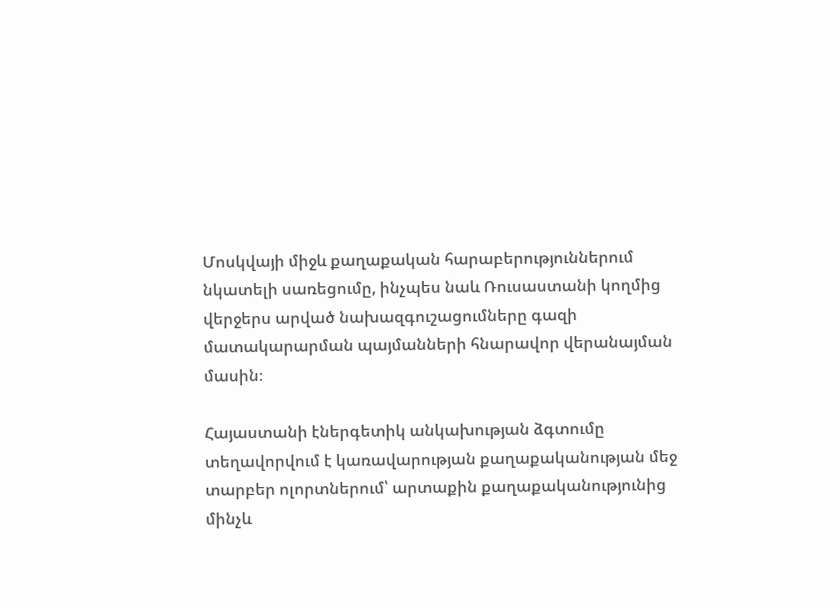Մոսկվայի միջև քաղաքական հարաբերություններում նկատելի սառեցումը, ինչպես նաև Ռուսաստանի կողմից վերջերս արված նախազգուշացումները գազի մատակարարման պայմանների հնարավոր վերանայման մասին։

Հայաստանի էներգետիկ անկախության ձգտումը տեղավորվում է կառավարության քաղաքականության մեջ տարբեր ոլորտներում՝ արտաքին քաղաքականությունից մինչև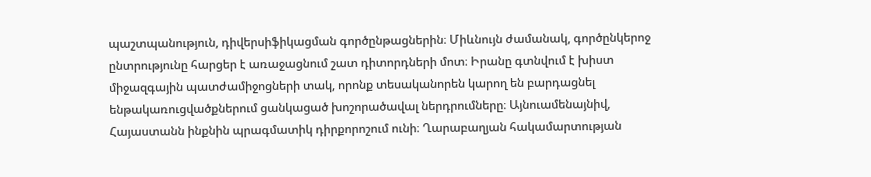պաշտպանություն, դիվերսիֆիկացման գործընթացներին։ Միևնույն ժամանակ, գործընկերոջ ընտրությունը հարցեր է առաջացնում շատ դիտորդների մոտ։ Իրանը գտնվում է խիստ միջազգային պատժամիջոցների տակ, որոնք տեսականորեն կարող են բարդացնել ենթակառուցվածքներում ցանկացած խոշորածավալ ներդրումները։ Այնուամենայնիվ, Հայաստանն ինքնին պրագմատիկ դիրքորոշում ունի։ Ղարաբաղյան հակամարտության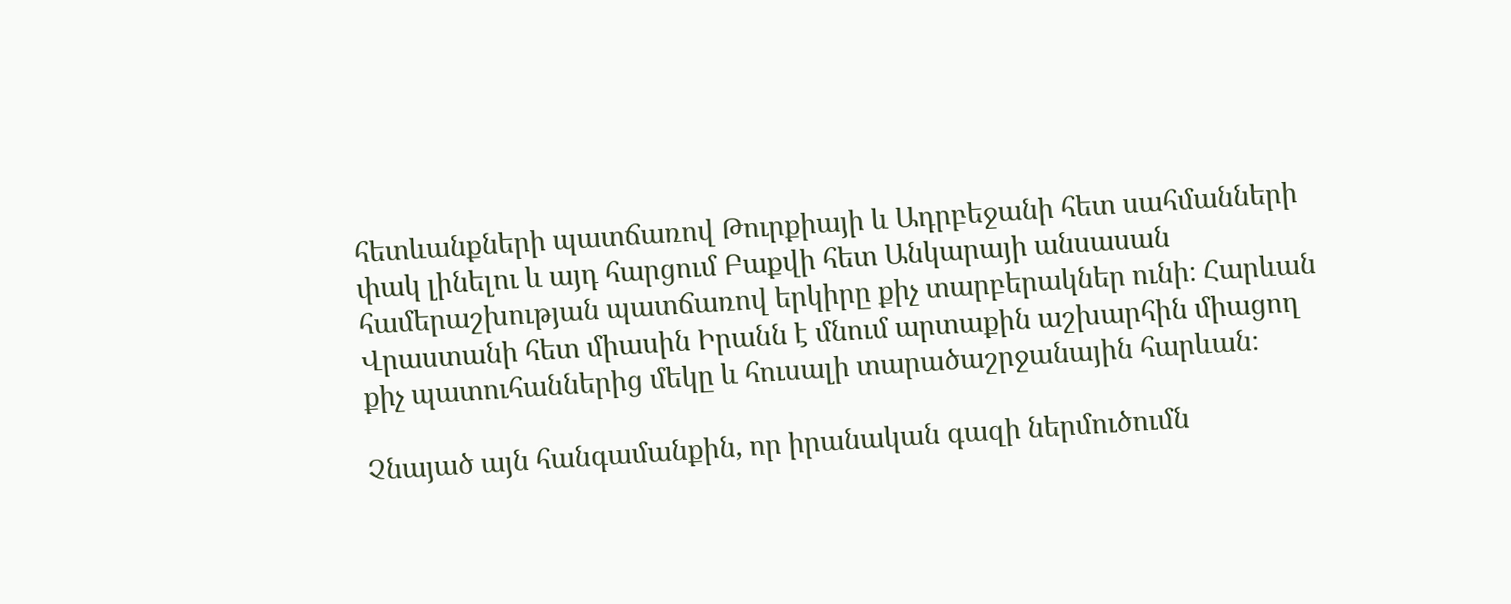հետևանքների պատճառով Թուրքիայի և Ադրբեջանի հետ սահմանների փակ լինելու և այդ հարցում Բաքվի հետ Անկարայի անսասան համերաշխության պատճառով երկիրը քիչ տարբերակներ ունի։ Հարևան Վրաստանի հետ միասին Իրանն է մնում արտաքին աշխարհին միացող քիչ պատուհաններից մեկը և հուսալի տարածաշրջանային հարևան։

Չնայած այն հանգամանքին, որ իրանական գազի ներմուծումն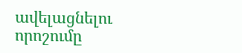ավելացնելու որոշումը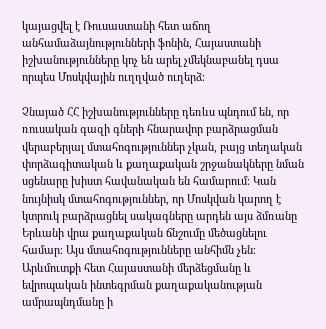կայացվել է Ռուսաստանի հետ աճող անհամաձայնությունների ֆոնին, Հայաստանի իշխանությունները կոչ են արել չմեկնաբանել դսա որպես Մոսկվային ուղղված ուղերձ։

Չնայած ՀՀ իշխանությունները դեռևս պնդում են, որ ռուսական գազի գների հնարավոր բարձրացման վերաբերյալ մտահոգություններ չկան, բայց տեղական փորձագիտական և քաղաքական շրջանակները նման սցենարը խիստ հավանական են համարում։ Կան նույնիսկ մտահոգություններ, որ Մոսկվան կարող է կտրուկ բարձրացնել սակագները արդեն այս ձմռանը Երևանի վրա քաղաքական ճնշումը մեծացնելու համար։ Այս մտահոգությունները անհիմն չեն։ Արևմուտքի հետ Հայաստանի մերձեցմանը և եվրոպական ինտեգրման քաղաքականության ամրապնդմանը ի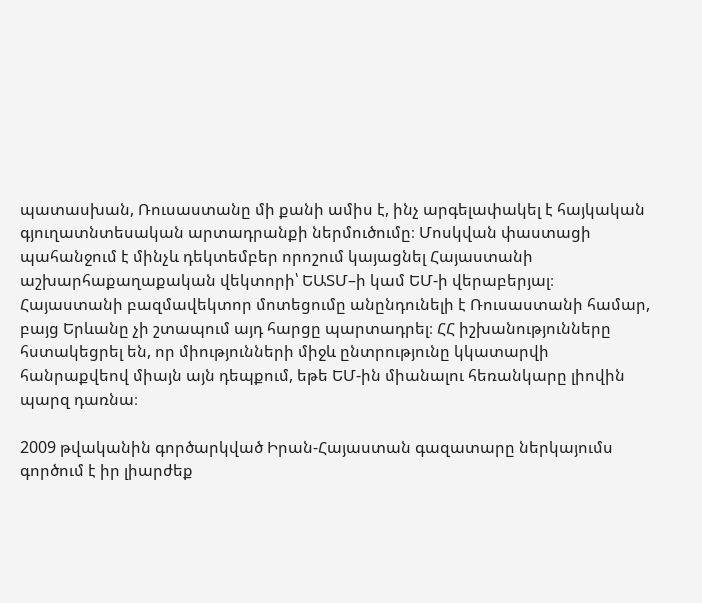պատասխան, Ռուսաստանը մի քանի ամիս է, ինչ արգելափակել է հայկական գյուղատնտեսական արտադրանքի ներմուծումը։ Մոսկվան փաստացի պահանջում է մինչև դեկտեմբեր որոշում կայացնել Հայաստանի աշխարհաքաղաքական վեկտորի՝ ԵԱՏՄ–ի կամ ԵՄ-ի վերաբերյալ։ Հայաստանի բազմավեկտոր մոտեցումը անընդունելի է Ռուսաստանի համար, բայց Երևանը չի շտապում այդ հարցը պարտադրել։ ՀՀ իշխանությունները հստակեցրել են, որ միությունների միջև ընտրությունը կկատարվի հանրաքվեով միայն այն դեպքում, եթե ԵՄ-ին միանալու հեռանկարը լիովին պարզ դառնա։

2009 թվականին գործարկված Իրան-Հայաստան գազատարը ներկայումս գործում է իր լիարժեք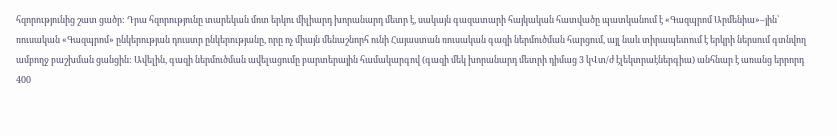հզորությունից շատ ցածր: Դրա հզորությունը տարեկան մոտ երկու միլիարդ խորանարդ մետր է, սակայն գազատարի հայկական հատվածը պատկանում է «Գազպրոմ Արմենիա»–յին՝ ռուսական «Գազպրոմ» ընկերության դուստր ընկերությանը, որը ոչ միայն մենաշնորհ ունի Հայաստան ռուսական գազի ներմուծման հարցում, այլ նաև տիրապետում է երկրի ներսում գտնվող ամբողջ բաշխման ցանցին: Ավելին, գազի ներմուծման ավելացումը բարտերային համակարգով (գազի մեկ խորանարդ մետրի դիմաց 3 կՎտ/ժ էլեկտրաէներգիա) անհնար է առանց երրորդ 400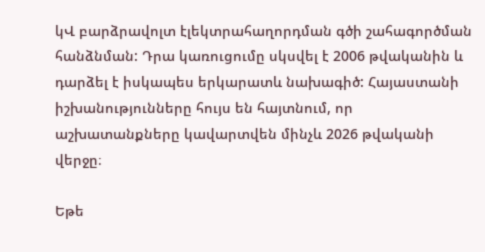կՎ բարձրավոլտ էլեկտրահաղորդման գծի շահագործման հանձնման: Դրա կառուցումը սկսվել է 2006 թվականին և դարձել է իսկապես երկարատև նախագիծ: Հայաստանի իշխանությունները հույս են հայտնում, որ աշխատանքները կավարտվեն մինչև 2026 թվականի վերջը։

Եթե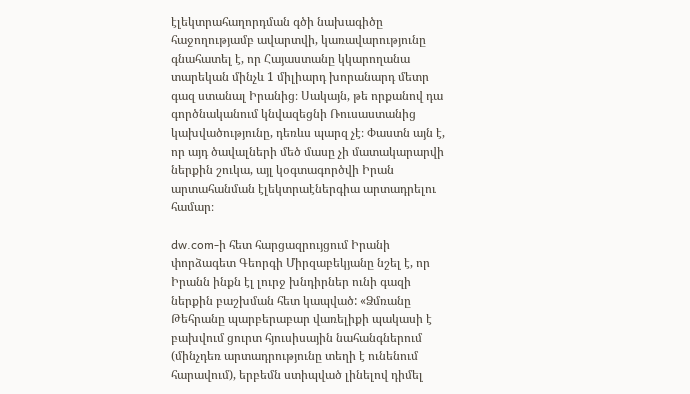էլեկտրահաղորդման գծի նախագիծը հաջողությամբ ավարտվի, կառավարությունը գնահատել է, որ Հայաստանը կկարողանա տարեկան մինչև 1 միլիարդ խորանարդ մետր գազ ստանալ Իրանից։ Սակայն, թե որքանով դա գործնականում կնվազեցնի Ռուսաստանից կախվածությունը, դեռևս պարզ չէ։ Փաստն այն է, որ այդ ծավալների մեծ մասը չի մատակարարվի ներքին շուկա, այլ կօգտագործվի Իրան արտահանման էլեկտրաէներգիա արտադրելու համար։

dw.com-ի հետ հարցազրույցում Իրանի փորձագետ Գեորգի Միրզաբեկյանը նշել է, որ Իրանն ինքն էլ լուրջ խնդիրներ ունի գազի ներքին բաշխման հետ կապված: «Ձմռանը Թեհրանը պարբերաբար վառելիքի պակասի է բախվում ցուրտ հյուսիսային նահանգներում (մինչդեռ արտադրությունը տեղի է ունենում հարավում), երբեմն ստիպված լինելով դիմել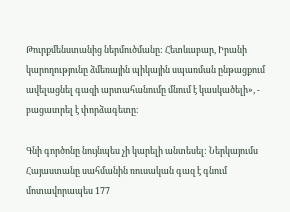Թուրքմենստանից ներմուծմանը: Հետևաբար, Իրանի կարողությունը ձմեռային պիկային սպառման ընթացքում ավելացնել գազի արտահանումը մնում է կասկածելի», - բացատրել է փորձագետը։

Գնի գործոնը նույնպես չի կարելի անտեսել: Ներկայումս Հայաստանը սահմանին ռուսական գազ է գնում մոտավորապես 177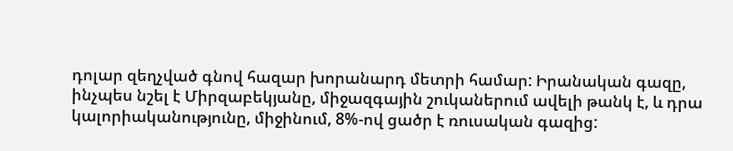դոլար զեղչված գնով հազար խորանարդ մետրի համար: Իրանական գազը, ինչպես նշել է Միրզաբեկյանը, միջազգային շուկաներում ավելի թանկ է, և դրա կալորիականությունը, միջինում, 8%-ով ցածր է ռուսական գազից: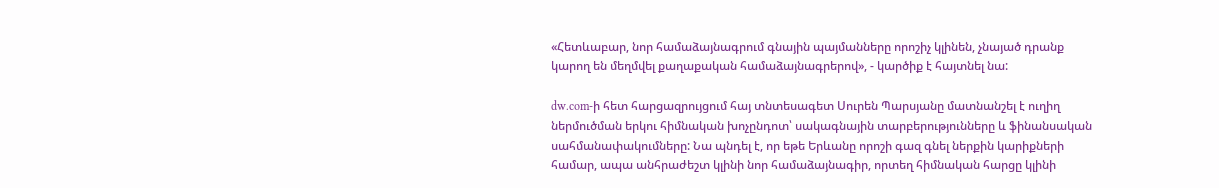«Հետևաբար, նոր համաձայնագրում գնային պայմանները որոշիչ կլինեն, չնայած դրանք կարող են մեղմվել քաղաքական համաձայնագրերով», - կարծիք է հայտնել նա:

dw.com-ի հետ հարցազրույցում հայ տնտեսագետ Սուրեն Պարսյանը մատնանշել է ուղիղ ներմուծման երկու հիմնական խոչընդոտ՝ սակագնային տարբերությունները և ֆինանսական սահմանափակումները: Նա պնդել է, որ եթե Երևանը որոշի գազ գնել ներքին կարիքների համար, ապա անհրաժեշտ կլինի նոր համաձայնագիր, որտեղ հիմնական հարցը կլինի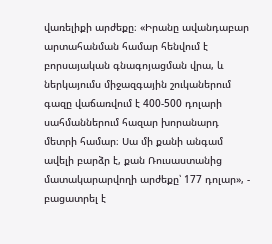վառելիքի արժեքը։ «Իրանը ավանդաբար արտահանման համար հենվում է բորսայական գնագոյացման վրա, և ներկայումս միջազգային շուկաներում գազը վաճառվում է 400-500 դոլարի սահմաններում հազար խորանարդ մետրի համար։ Սա մի քանի անգամ ավելի բարձր է, քան Ռուսաստանից մատակարարվողի արժեքը՝ 177 դոլար», - բացատրել է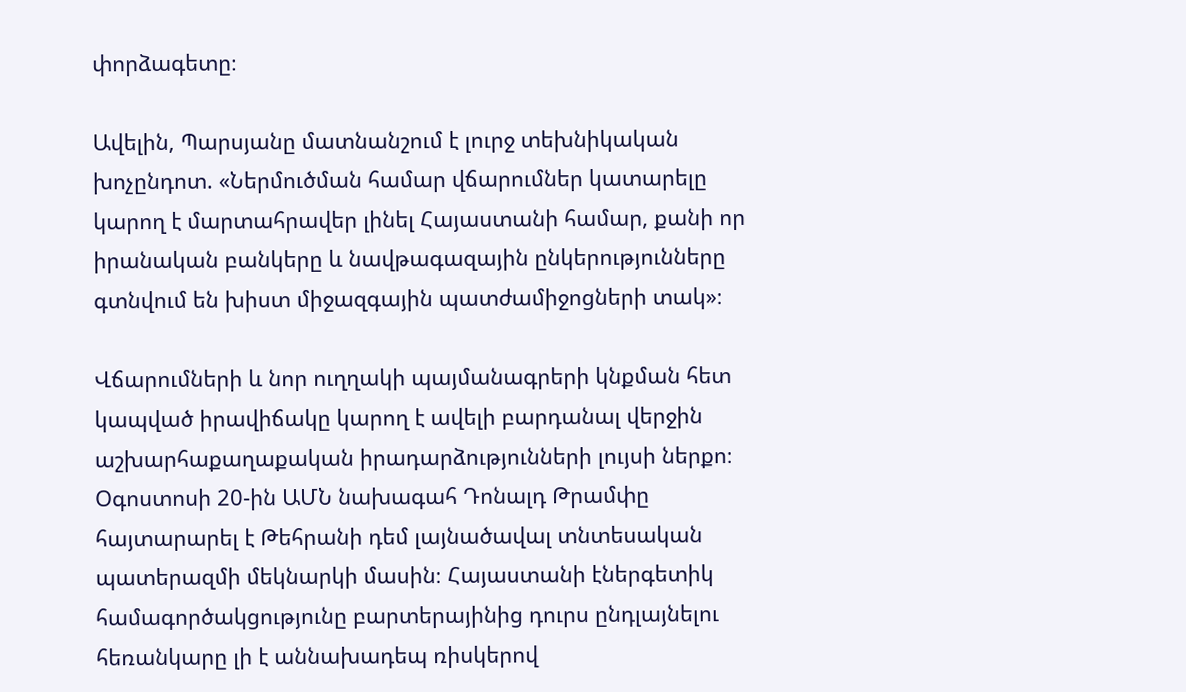փորձագետը։

Ավելին, Պարսյանը մատնանշում է լուրջ տեխնիկական խոչընդոտ. «Ներմուծման համար վճարումներ կատարելը կարող է մարտահրավեր լինել Հայաստանի համար, քանի որ իրանական բանկերը և նավթագազային ընկերությունները գտնվում են խիստ միջազգային պատժամիջոցների տակ»։

Վճարումների և նոր ուղղակի պայմանագրերի կնքման հետ կապված իրավիճակը կարող է ավելի բարդանալ վերջին աշխարհաքաղաքական իրադարձությունների լույսի ներքո։ Օգոստոսի 20-ին ԱՄՆ նախագահ Դոնալդ Թրամփը հայտարարել է Թեհրանի դեմ լայնածավալ տնտեսական պատերազմի մեկնարկի մասին։ Հայաստանի էներգետիկ համագործակցությունը բարտերայինից դուրս ընդլայնելու հեռանկարը լի է աննախադեպ ռիսկերով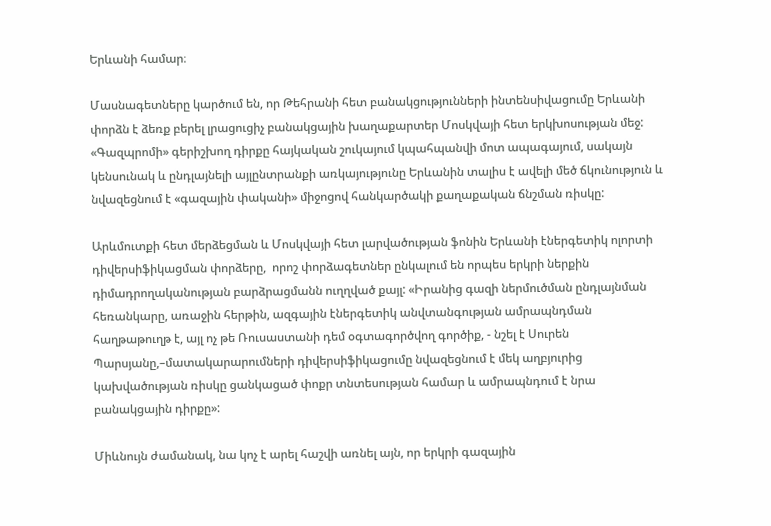Երևանի համար։

Մասնագետները կարծում են, որ Թեհրանի հետ բանակցությունների ինտենսիվացումը Երևանի փորձն է ձեռք բերել լրացուցիչ բանակցային խաղաքարտեր Մոսկվայի հետ երկխոսության մեջ: «Գազպրոմի» գերիշխող դիրքը հայկական շուկայում կպահպանվի մոտ ապագայում, սակայն կենսունակ և ընդլայնելի այլընտրանքի առկայությունը Երևանին տալիս է ավելի մեծ ճկունություն և նվազեցնում է «գազային փականի» միջոցով հանկարծակի քաղաքական ճնշման ռիսկը:

Արևմուտքի հետ մերձեցման և Մոսկվայի հետ լարվածության ֆոնին Երևանի էներգետիկ ոլորտի դիվերսիֆիկացման փորձերը,  որոշ փորձագետներ ընկալում են որպես երկրի ներքին դիմադրողականության բարձրացմանն ուղղված քայլ: «Իրանից գազի ներմուծման ընդլայնման հեռանկարը, առաջին հերթին, ազգային էներգետիկ անվտանգության ամրապնդման հաղթաթուղթ է, այլ ոչ թե Ռուսաստանի դեմ օգտագործվող գործիք, - նշել է Սուրեն Պարսյանը,–մատակարարումների դիվերսիֆիկացումը նվազեցնում է մեկ աղբյուրից կախվածության ռիսկը ցանկացած փոքր տնտեսության համար և ամրապնդում է նրա բանակցային դիրքը»:

Միևնույն ժամանակ, նա կոչ է արել հաշվի առնել այն, որ երկրի գազային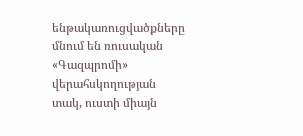ենթակառուցվածքները մնում են ռուսական «Գազպրոմի» վերահսկողության տակ, ուստի միայն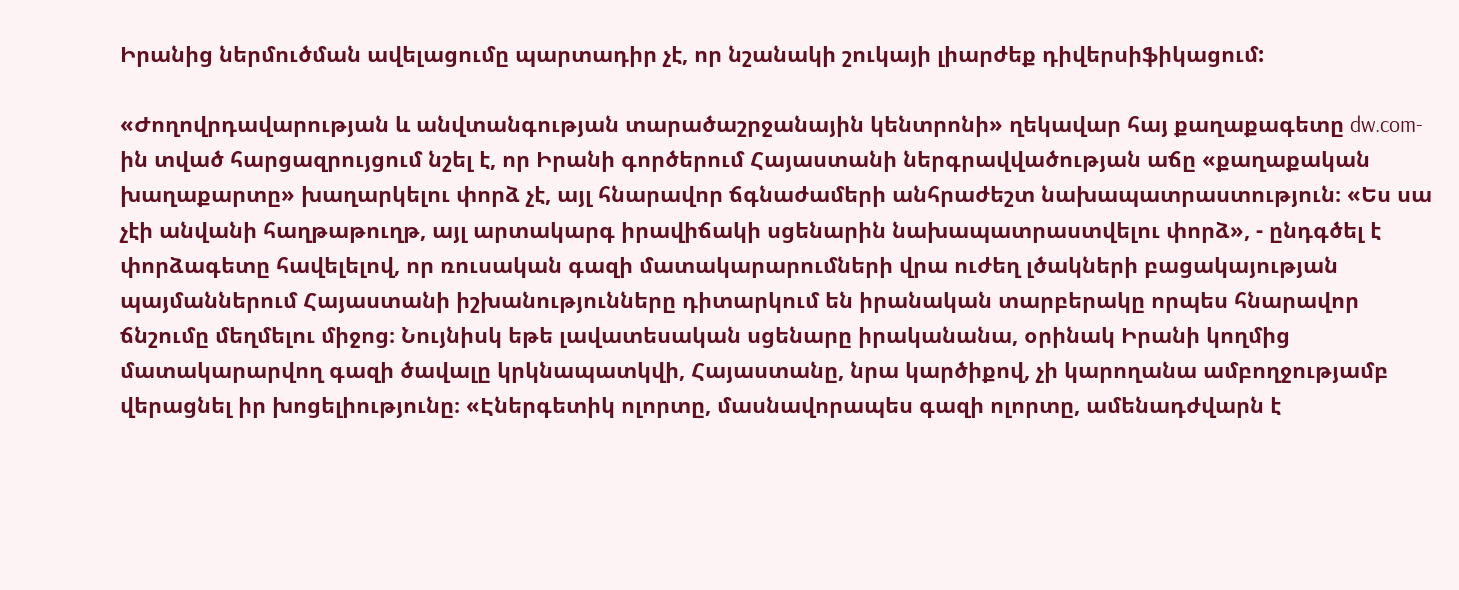Իրանից ներմուծման ավելացումը պարտադիր չէ, որ նշանակի շուկայի լիարժեք դիվերսիֆիկացում:

«Ժողովրդավարության և անվտանգության տարածաշրջանային կենտրոնի» ղեկավար հայ քաղաքագետը dw.com-ին տված հարցազրույցում նշել է, որ Իրանի գործերում Հայաստանի ներգրավվածության աճը «քաղաքական խաղաքարտը» խաղարկելու փորձ չէ, այլ հնարավոր ճգնաժամերի անհրաժեշտ նախապատրաստություն։ «Ես սա չէի անվանի հաղթաթուղթ, այլ արտակարգ իրավիճակի սցենարին նախապատրաստվելու փորձ», - ընդգծել է փորձագետը հավելելով, որ ռուսական գազի մատակարարումների վրա ուժեղ լծակների բացակայության պայմաններում Հայաստանի իշխանությունները դիտարկում են իրանական տարբերակը որպես հնարավոր ճնշումը մեղմելու միջոց։ Նույնիսկ եթե լավատեսական սցենարը իրականանա, օրինակ Իրանի կողմից մատակարարվող գազի ծավալը կրկնապատկվի, Հայաստանը, նրա կարծիքով, չի կարողանա ամբողջությամբ վերացնել իր խոցելիությունը։ «Էներգետիկ ոլորտը, մասնավորապես գազի ոլորտը, ամենադժվարն է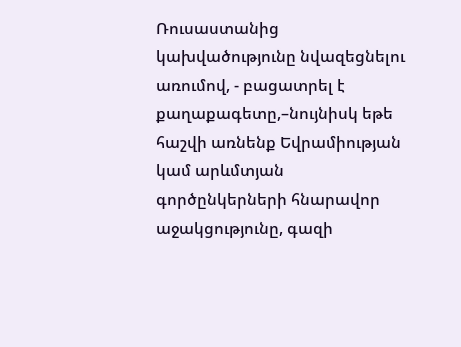Ռուսաստանից կախվածությունը նվազեցնելու առումով, - բացատրել է քաղաքագետը,–նույնիսկ եթե հաշվի առնենք Եվրամիության կամ արևմտյան գործընկերների հնարավոր աջակցությունը, գազի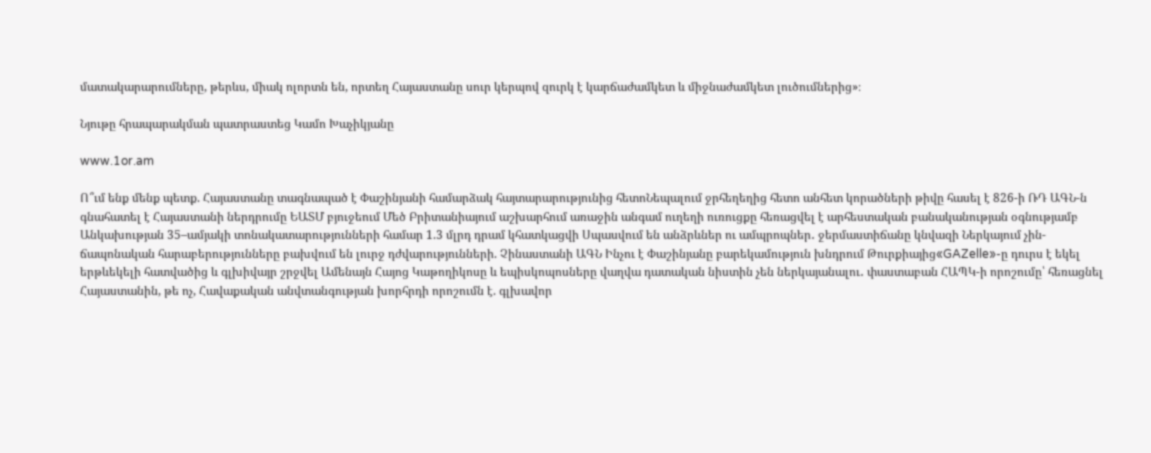մատակարարումները, թերևս, միակ ոլորտն են, որտեղ Հայաստանը սուր կերպով զուրկ է կարճաժամկետ և միջնաժամկետ լուծումներից»։

Նյութը հրապարակման պատրաստեց Կամո Խաչիկյանը

www.1or.am

Ո՞ւմ ենք մենք պետք. Հայաստանը տագնապած է Փաշինյանի համարձակ հայտարարությունից հետոՆեպալում ջրհեղեղից հետո անհետ կորածների թիվը հասել է 826-ի ՌԴ ԱԳՆ-ն գնահատել է Հայաստանի ներդրումը ԵԱՏՄ բյուջեում Մեծ Բրիտանիայում աշխարհում առաջին անգամ ուղեղի ուռուցքը հեռացվել է արհեստական բանականության օգնությամբ Անկախության 35–ամյակի տոնակատարությունների համար 1.3 մլրդ դրամ կհատկացվի Սպասվում են անձրևներ ու ամպրոպներ․ ջերմաստիճանը կնվազի Ներկայում չին-ճապոնական հարաբերությունները բախվում են լուրջ դժվարությունների. Չինաստանի ԱԳՆ Ինչու է Փաշինյանը բարեկամություն խնդրում Թուրքիայից«GAZelle»-ը դուրս է եկել երթևեկելի հատվածից և գլխիվայր շրջվել Ամենայն Հայոց Կաթողիկոսը և եպիսկոպոսները վաղվա դատական նիստին չեն ներկայանալու․ փաստաբան ՀԱՊԿ-ի որոշումը՝ հեռացնել Հայաստանին, թե ոչ, Հավաքական անվտանգության խորհրդի որոշումն է. գլխավոր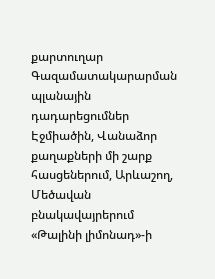քարտուղար Գազամատակարարման պլանային դադարեցումներ Էջմիածին, Վանաձոր քաղաքների մի շարք հասցեներում, Արևաշող, Մեծավան բնակավայրերում «Թալինի լիմոնադ»-ի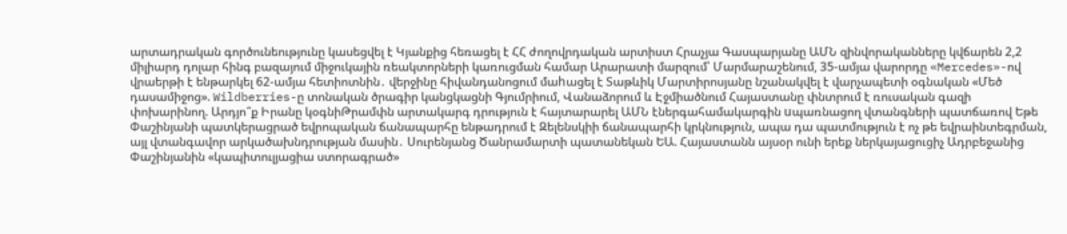արտադրական գործունեությունը կասեցվել է Կյանքից հեռացել է ՀՀ ժողովրդական արտիստ Հրաչյա Գասպարյանը ԱՄՆ զինվորականները կվճարեն 2,2 միլիարդ դոլար հինգ բազայում միջուկային ռեակտորների կառուցման համար Արարատի մարզում՝ Մարմարաշենում, 35-ամյա վարորդը «Mercedes»-ով վրաերթի է ենթարկել 62-ամյա հետիոտնին․ վերջինը հիվանդանոցում մաhացել է Տաթևիկ Մարտիրոսյանը նշանակվել է վարչապետի օգնական «Մեծ դասամիջոց». Wildberries-ը տոնական ծրագիր կանցկացնի Գյումրիում, Վանաձորում և Էջմիածնում Հայաստանը փնտրում է ռուսական գազի փոխարինող. Արդյո՞ք Իրանը կօգնիԹրամփն արտակարգ դրություն է հայտարարել ԱՄՆ էներգահամակարգին uպառնացող վտանգների պատճառով Եթե Փաշինյանի պատկերացրած եվրոպական ճանապարհը ենթադրում է Զելենսկիի ճանապարհի կրկնություն, ապա դա պատմություն է ոչ թե եվրաինտեգրման, այլ վտանգավոր արկածախնդրության մասին․ Սուրենյանց Ծանրամարտի պատանեկան ԵԱ. Հայաստանն այսօր ունի երեք ներկայացուցիչ Ադրբեջանից Փաշինյանին «կապիտուլյացիա ստորագրած»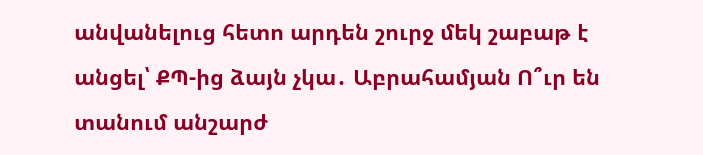անվանելուց հետո արդեն շուրջ մեկ շաբաթ է անցել՝ ՔՊ-ից ձայն չկա․ Աբրահամյան Ո՞ւր են տանում անշարժ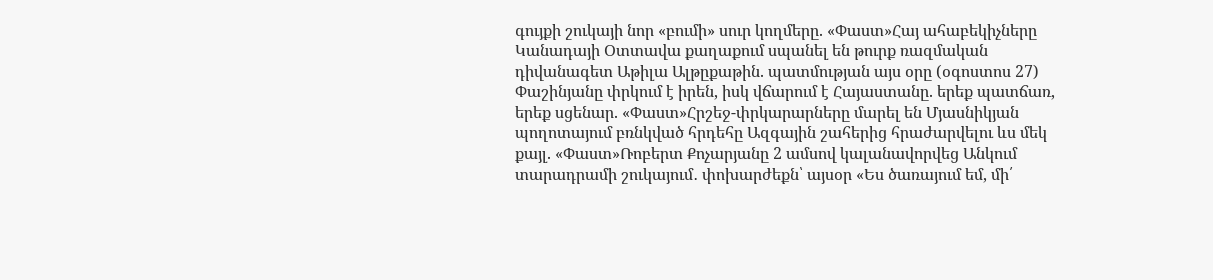գույքի շուկայի նոր «բումի» սուր կողմերը. «Փաստ»Հայ ահաբեկիչները Կանադայի Օտտավա քաղաքում սպանել են թուրք ռազմական դիվանագետ Աթիլա Ալթըքաթին. պատմության այս օրը (օգոստոս 27) Փաշինյանը փրկում է իրեն, իսկ վճարում է Հայաստանը. երեք պատճառ, երեք սցենար. «Փաստ»Հրշեջ-փրկարարները մարել են Մյասնիկյան պողոտայում բռնկված հրդեհը Ազգային շահերից հրաժարվելու ևս մեկ քայլ. «Փաստ»Ռոբերտ Քոչարյանը 2 ամսով կալանավորվեց Անկում տարադրամի շուկայում․ փոխարժեքն՝ այսօր «Ես ծառայում եմ, մի՛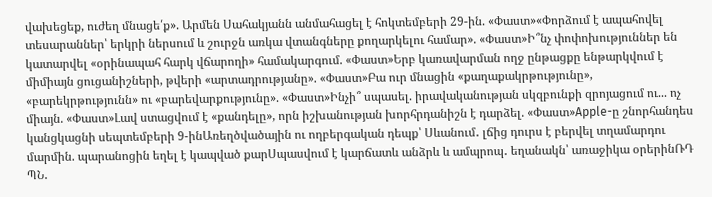վախեցեք, ուժեղ մնացե՛ք». Արմեն Սահակյանն անմահացել է հոկտեմբերի 29-ին. «Փաստ»«Փորձում է ապահովել տեսարաններ՝ երկրի ներսում և շուրջն առկա վտանգները քողարկելու համար». «Փաստ»Ի՞նչ փոփոխություններ են կատարվել «օրինապահ հարկ վճարողի» համակարգում. «Փաստ»Երբ կառավարման ողջ ընթացքը ենթարկվում է միմիայն ցուցանիշների, թվերի «արտադրությանը». «Փաստ»Բա ուր մնացին «քաղաքակրթությունը», «բարեկրթությունն» ու «բարեվարքությունը». «Փաստ»Ինչի՞ սպասել. իրավականության սկզբունքի զրոյացում ու... ոչ միայն. «Փաստ»Լավ ստացվում է «քանդելը», որն իշխանության խորհրդանիշն է դարձել. «Փաստ»Apple-ը շնորհանդես կանցկացնի սեպտեմբերի 9-ինԱռեղծվածային ու ողբերգական դեպք՝ Սևանում․ լճից դուրս է բերվել տղամարդու մարմին. պարանոցին եղել է կապված քարՍպասվում է կարճատև անձրև և ամպրոպ․ եղանակն՝ առաջիկա օրերինՌԴ ՊՆ․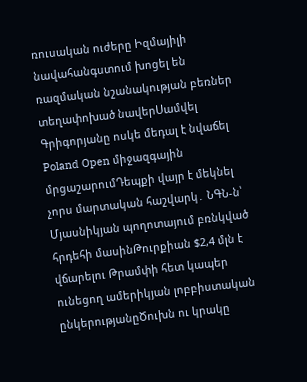ռուսական ուժերը Իզմայիլի նավահանգստում խոցել են ռազմական նշանակության բեռներ տեղափոխած նավերՍամվել Գրիգորյանը ոսկե մեդալ է նվաճել Poland Open միջազգային մրցաշարումԴեպքի վայր է մեկնել չորս մարտական հաշվարկ․ ՆԳՆ-ն՝ Մյասնիկյան պողոտայում բռնկված հրդեհի մասինԹուրքիան $2,4 մլն է վճարելու Թրամփի հետ կապեր ունեցող ամերիկյան լոբբիստական ընկերությանըԾուխն ու կրակը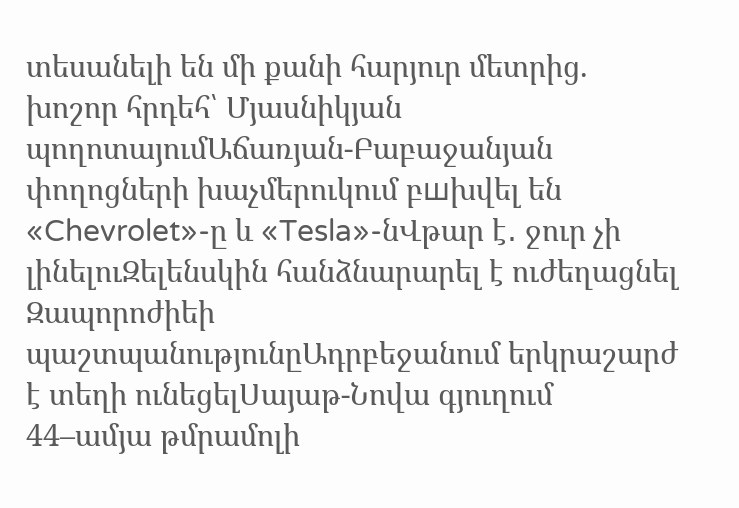տեսանելի են մի քանի հարյուր մետրից. խոշոր հրդեհ՝ Մյասնիկյան պողոտայումԱճառյան-Բաբաջանյան փողոցների խաչմերուկում բшխվել են «Chevrolet»-ը և «Tesla»-նՎթար է․ ջուր չի լինելուԶելենսկին հանձնարարել է ուժեղացնել Զապորոժիեի պաշտպանությունըԱդրբեջանում երկրաշարժ է տեղի ունեցելՍայաթ-Նովա գյուղում 44–ամյա թմրամոլի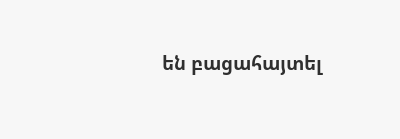են բացահայտել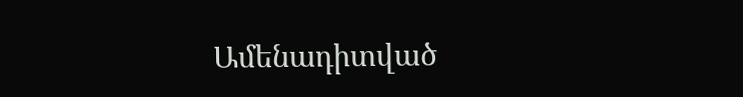Ամենադիտված